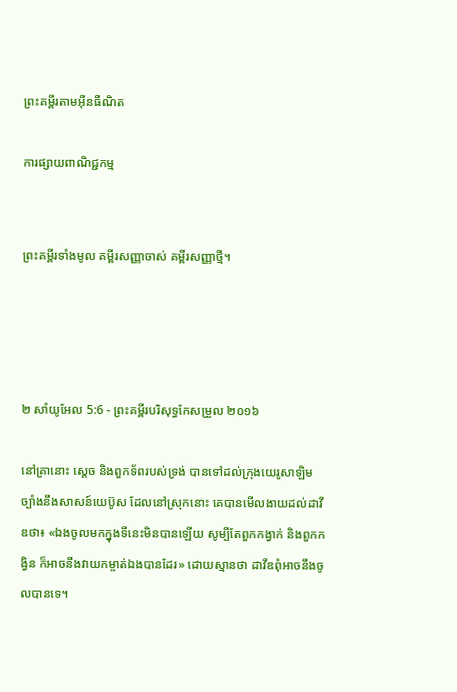ព្រះគម្ពីរតាមអ៊ីនធឺណិត

ការផ្សាយពាណិជ្ជកម្ម


ព្រះគម្ពីរទាំងមូល គម្ពីរសញ្ញាចាស់ គម្ពីរសញ្ញាថ្មី។




២ សាំ‌យូ‌អែល 5:6 - ព្រះគម្ពីរបរិសុទ្ធកែសម្រួល ២០១៦

នៅគ្រានោះ ស្តេច និងពួកទ័ពរបស់ទ្រង់ បានទៅដល់ក្រុងយេរូ‌សាឡិម ច្បាំងនឹងសាសន៍យេប៊ូស ដែលនៅស្រុកនោះ គេបានមើលងាយដល់ដាវីឌថា៖ «ឯងចូលមកក្នុងទីនេះមិនបានឡើយ សូម្បីតែពួកកង្វាក់ និងពួកកង្វិន ក៏អាចនឹងវាយកម្ចាត់ឯងបានដែរ» ដោយស្មានថា ដាវីឌពុំអាចនឹងចូលបានទេ។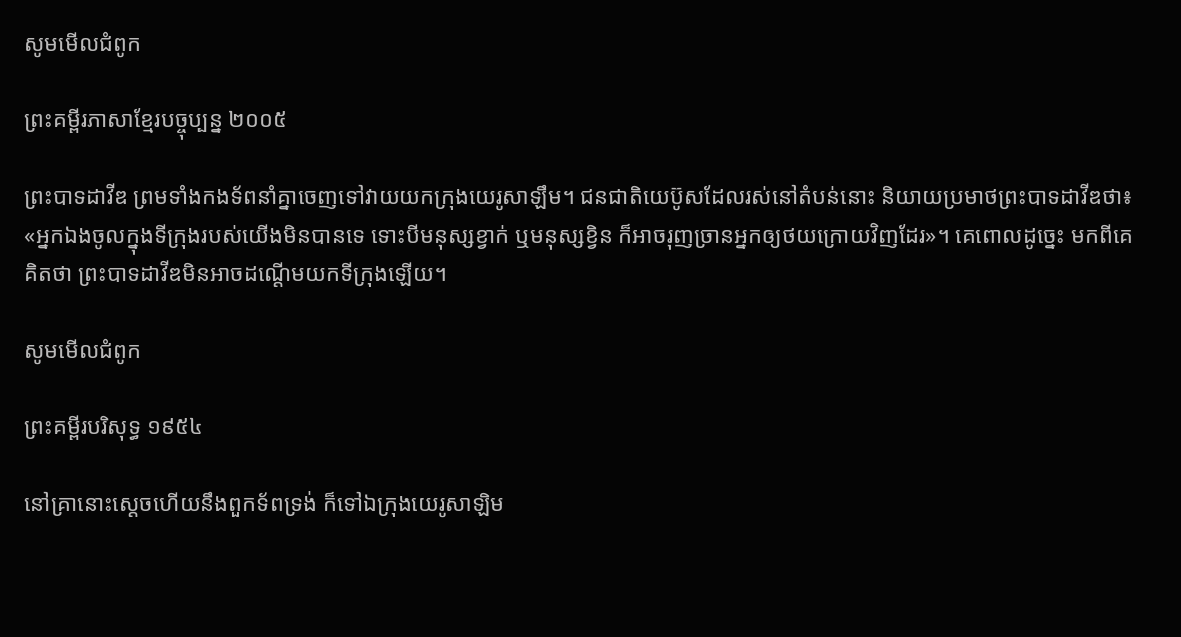សូមមើលជំពូក

ព្រះគម្ពីរភាសាខ្មែរបច្ចុប្បន្ន ២០០៥

ព្រះ‌បាទដាវីឌ ព្រមទាំងកង‌ទ័ពនាំគ្នាចេញទៅវាយយកក្រុងយេរូ‌សាឡឹម។ ជន‌ជាតិយេ‌ប៊ូសដែលរស់នៅតំបន់នោះ និយាយប្រមាថព្រះ‌បាទដាវីឌថា៖ «អ្នកឯងចូលក្នុងទីក្រុងរបស់យើងមិនបានទេ ទោះបីមនុស្សខ្វាក់ ឬមនុស្សខ្វិន ក៏អាចរុញច្រានអ្នកឲ្យថយក្រោយវិញដែរ»។ គេពោលដូច្នេះ មកពីគេគិតថា ព្រះ‌បាទដាវីឌមិនអាចដណ្ដើមយកទីក្រុងឡើយ។

សូមមើលជំពូក

ព្រះគម្ពីរបរិសុទ្ធ ១៩៥៤

នៅគ្រានោះស្តេចហើយនឹងពួកទ័ពទ្រង់ ក៏ទៅឯក្រុងយេរូ‌សាឡិម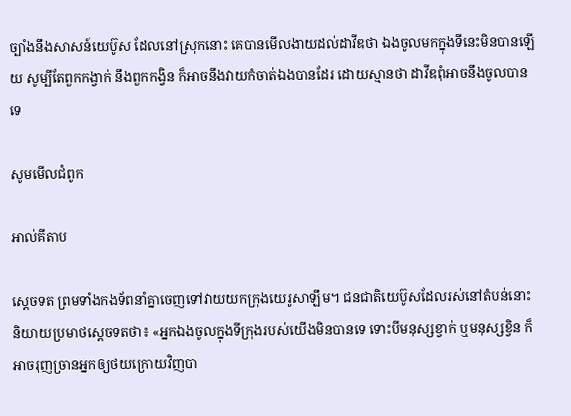ច្បាំងនឹងសាសន៍យេប៊ូស ដែលនៅស្រុកនោះ គេបានមើល‌ងាយដល់ដាវីឌថា ឯងចូលមកក្នុងទីនេះមិនបានឡើយ សូម្បីតែពួកកង្វាក់ នឹងពួកកង្វិន ក៏អាចនឹងវាយកំចាត់ឯងបានដែរ ដោយស្មានថា ដាវីឌពុំអាចនឹងចូលបានទេ

សូមមើលជំពូក

អាល់គីតាប

ស្តេចទត ព្រមទាំងកង‌ទ័ពនាំគ្នាចេញទៅវាយយកក្រុងយេរូ‌សាឡឹម។ ជន‌ជាតិយេ‌ប៊ូសដែលរស់នៅតំបន់នោះ និយាយប្រមាថស្តេចទតថា៖ «អ្នកឯងចូលក្នុងទី‌ក្រុងរបស់យើងមិនបានទេ ទោះបីមនុស្សខ្វាក់ ឬមនុស្សខ្វិន ក៏អាចរុញច្រានអ្នកឲ្យថយក្រោយវិញបា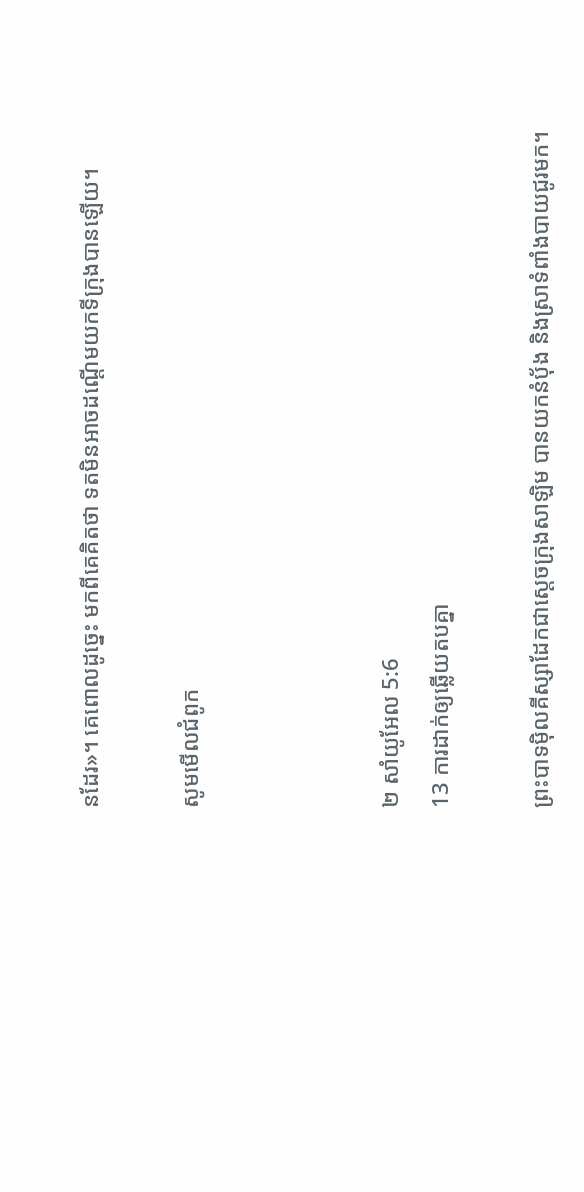នដែរ»។ គេពោលដូច្នេះ មកពីគេគិតថា ទតមិនអាចដណ្តើមយកទី‌ក្រុងបានឡើយ។

សូមមើលជំពូក



២ សាំ‌យូ‌អែល 5:6
13 ការដាក់ឲ្យឆ្លើយតបគ្នា

ព្រះ‌បាទម៉ិលគី‌ស្សាដែកជាស្តេចក្រុងសាឡិម បានយកនំបុ័ង និងស្រាទំពាំង‌បាយ‌ជូរមក។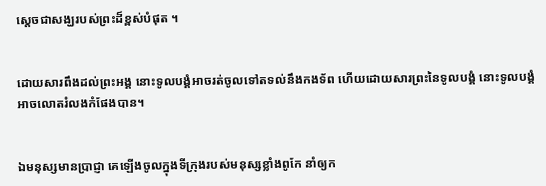ស្ដេចជាសង្ឃរបស់ព្រះដ៏ខ្ពស់បំផុត ។


ដោយ‌សារពឹងដល់ព្រះ‌អង្គ នោះទូល‌បង្គំអាចរត់ចូលទៅតទល់នឹងកង‌ទ័ព ហើយដោយ‌សារព្រះនៃទូល‌បង្គំ នោះទូល‌បង្គំអាចលោតរំលងកំផែងបាន។


ឯមនុស្សមានប្រាជ្ញា គេឡើងចូលក្នុងទីក្រុងរបស់មនុស្សខ្លាំងពូកែ នាំឲ្យក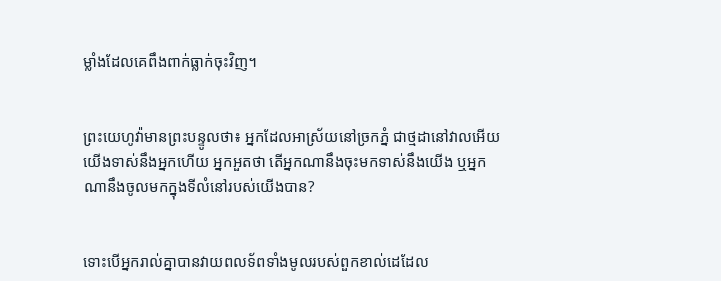ម្លាំងដែលគេពឹង‌ពាក់ធ្លាក់ចុះវិញ។


ព្រះ‌យេហូវ៉ាមានព្រះ‌បន្ទូលថា៖ អ្នកដែលអាស្រ័យនៅច្រកភ្នំ ជាថ្មដានៅវាលអើយ យើងទាស់នឹងអ្នកហើយ អ្នកអួតថា តើអ្នកណានឹងចុះមកទាស់នឹងយើង ឬអ្នកណានឹងចូលមកក្នុងទីលំនៅរបស់យើងបាន?


ទោះបើអ្នករាល់គ្នាបានវាយពល‌ទ័ពទាំងមូលរបស់ពួកខាល់ដេដែល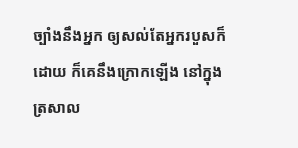ច្បាំងនឹងអ្នក ឲ្យសល់តែអ្នករបួសក៏ដោយ ក៏គេនឹងក្រោកឡើង នៅក្នុងត្រសាល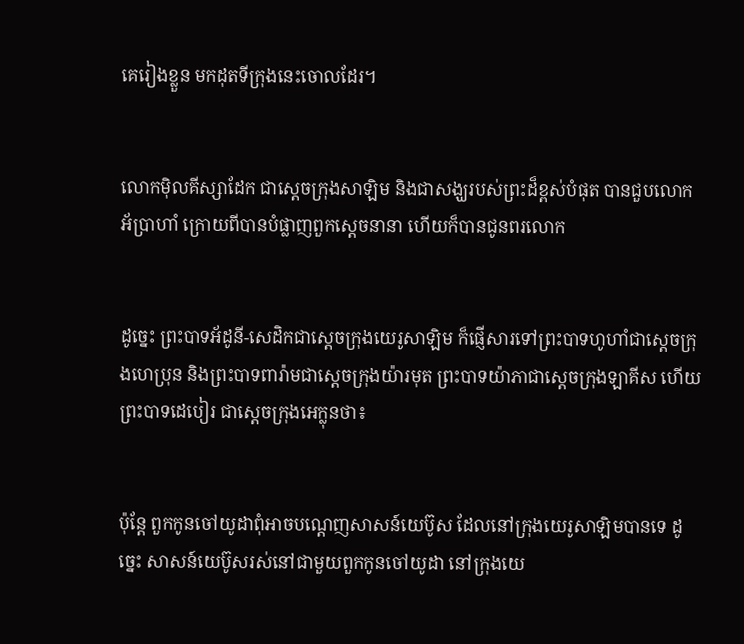គេរៀងខ្លួន មកដុតទីក្រុងនេះចោលដែរ។


លោកម៉ិលគី‌ស្សាដែក ជាស្តេចក្រុងសាឡិម និងជាសង្ឃរបស់ព្រះដ៏ខ្ពស់បំផុត បានជួបលោកអ័ប្រា‌ហាំ ក្រោយពីបានបំផ្លាញពួកស្តេចនានា ហើយក៏បានជូនពរលោក


ដូច្នេះ ព្រះបាទអ័ដូនី-សេដិកជាស្តេចក្រុងយេរូ‌សាឡិម ក៏ផ្ញើសារទៅព្រះបាទហូហាំជាស្តេចក្រុងហេប្រុន និងព្រះបាទពារ៉ាមជាស្តេចក្រុងយ៉ារមុត ព្រះបាទយ៉ាភាជាស្តេចក្រុងឡាគីស ហើយព្រះបាទដេបៀរ ជាស្តេចក្រុងអេក្លុនថា៖


ប៉ុន្ដែ ពួកកូនចៅយូដាពុំអាចបណ្តេញសាសន៍យេប៊ូស ដែលនៅក្រុងយេរូ‌សាឡិមបានទេ ដូច្នេះ សាសន៍យេប៊ូសរស់នៅជាមួយពួកកូនចៅយូដា នៅក្រុងយេ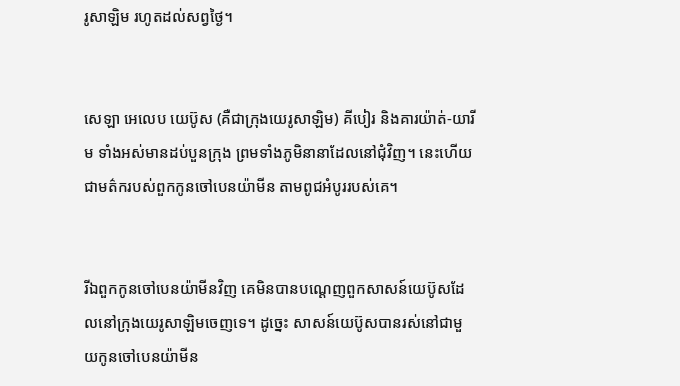រូ‌សាឡិម រហូតដល់សព្វថ្ងៃ។


សេឡា អេលេប យេប៊ូស (គឺជាក្រុងយេរូ‌សាឡិម) គី‌បៀរ និងគារ‌យ៉ាត់-យារីម ទាំងអស់មានដប់បួនក្រុង ព្រមទាំងភូមិនានាដែលនៅជុំវិញ។ នេះហើយជាមត៌ករបស់ពួកកូនចៅបេនយ៉ាមីន តាមពូជអំបូររបស់គេ។


រីឯពួកកូនចៅបេនយ៉ាមីនវិញ គេមិនបានបណ្តេញពួកសាសន៍យេប៊ូសដែលនៅក្រុងយេរូ‌សាឡិមចេញទេ។ ដូច្នេះ សាសន៍យេប៊ូសបានរស់នៅជាមួយកូនចៅបេនយ៉ាមីន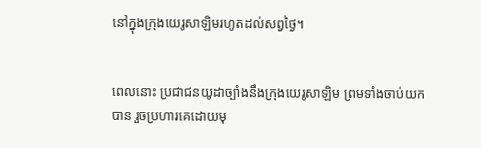នៅក្នុងក្រុងយេរូ‌សាឡិមរហូតដល់សព្វថ្ងៃ។


ពេលនោះ ប្រជាជនយូដាច្បាំងនឹងក្រុងយេរូ‌សាឡិម ព្រមទាំងចាប់យកបាន រួចប្រហារគេដោយមុ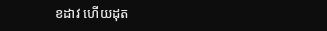ខដាវ ហើយដុត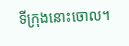ទីក្រុងនោះចោល។